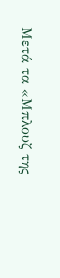Μετά τα «Μπλουζ της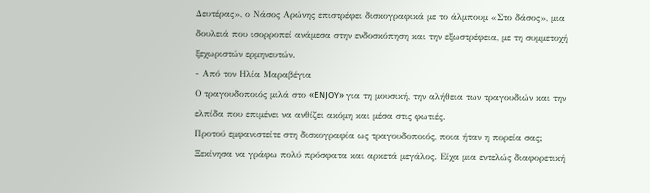Δευτέρας», ο Νάσος Αρώνης επιστρέφει δισκογραφικά με το άλμπουμ «Στο δάσος», μια δουλειά που ισορροπεί ανάμεσα στην ενδοσκόπηση και την εξωστρέφεια, με τη συμμετοχή ξεχωριστών ερμηνευτών.
- Από τον Ηλία Μαραβέγια
Ο τραγουδοποιός μιλά στο «ENJOY» για τη μουσική, την αλήθεια των τραγουδιών και την ελπίδα που επιμένει να ανθίζει ακόμη και μέσα στις φωτιές.
Προτού εμφανιστείτε στη δισκογραφία ως τραγουδοποιός, ποια ήταν η πορεία σας;
Ξεκίνησα να γράφω πολύ πρόσφατα και αρκετά μεγάλος. Είχα μια εντελώς διαφορετική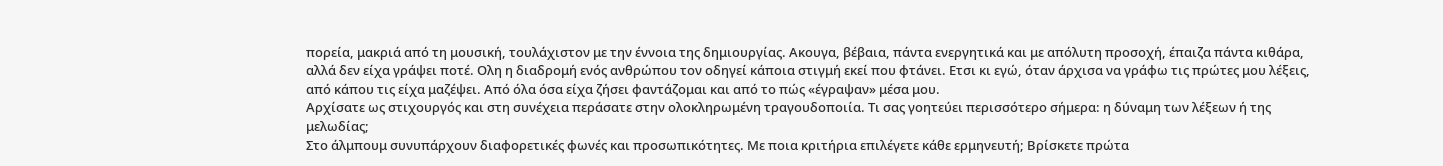πορεία, μακριά από τη μουσική, τουλάχιστον με την έννοια της δημιουργίας. Ακουγα, βέβαια, πάντα ενεργητικά και με απόλυτη προσοχή, έπαιζα πάντα κιθάρα, αλλά δεν είχα γράψει ποτέ. Ολη η διαδρομή ενός ανθρώπου τον οδηγεί κάποια στιγμή εκεί που φτάνει. Ετσι κι εγώ, όταν άρχισα να γράφω τις πρώτες μου λέξεις, από κάπου τις είχα μαζέψει. Από όλα όσα είχα ζήσει φαντάζομαι και από το πώς «έγραψαν» μέσα μου.
Αρχίσατε ως στιχουργός και στη συνέχεια περάσατε στην ολοκληρωμένη τραγουδοποιία. Τι σας γοητεύει περισσότερο σήμερα: η δύναμη των λέξεων ή της μελωδίας;
Στο άλμπουμ συνυπάρχουν διαφορετικές φωνές και προσωπικότητες. Με ποια κριτήρια επιλέγετε κάθε ερμηνευτή; Βρίσκετε πρώτα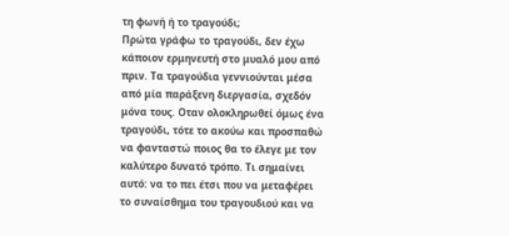τη φωνή ή το τραγούδι;
Πρώτα γράφω το τραγούδι, δεν έχω κάποιον ερμηνευτή στο μυαλό μου από πριν. Τα τραγούδια γεννιούνται μέσα από μία παράξενη διεργασία, σχεδόν μόνα τους. Οταν ολοκληρωθεί όμως ένα τραγούδι, τότε το ακούω και προσπαθώ να φανταστώ ποιος θα το έλεγε με τον καλύτερο δυνατό τρόπο. Τι σημαίνει αυτό: να το πει έτσι που να μεταφέρει το συναίσθημα του τραγουδιού και να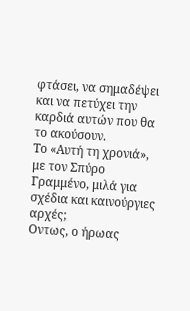φτάσει, να σημαδέψει και να πετύχει την καρδιά αυτών που θα το ακούσουν.
Το «Αυτή τη χρονιά», με τον Σπύρο Γραμμένο, μιλά για σχέδια και καινούργιες αρχές;
Οντως, ο ήρωας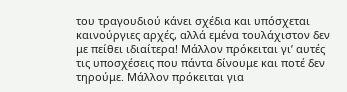του τραγουδιού κάνει σχέδια και υπόσχεται καινούργιες αρχές, αλλά εμένα τουλάχιστον δεν με πείθει ιδιαίτερα! Μάλλον πρόκειται γι’ αυτές τις υποσχέσεις που πάντα δίνουμε και ποτέ δεν τηρούμε. Μάλλον πρόκειται για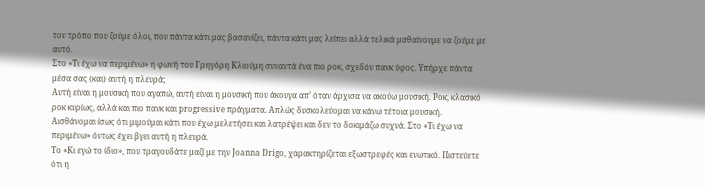τον τρόπο που ζούμε όλοι, που πάντα κάτι μας βασανίζει, πάντα κάτι μας λείπει αλλά τελικά μαθαίνουμε να ζούμε με αυτό.
Στο «Τι έχω να περιμένω» η φωνή του Γρηγόρη Κλιούμη συναντά ένα πιο ροκ, σχεδόν πανκ ύφος. Υπήρχε πάντα μέσα σας (και) αυτή η πλευρά;
Αυτή είναι η μουσική που αγαπώ, αυτή είναι η μουσική που άκουγα απ’ όταν άρχισα να ακούω μουσική. Ροκ, κλασικό ροκ κυρίως, αλλά και πιο πανκ και progressive πράγματα. Απλώς δυσκολεύομαι να κάνω τέτοια μουσική. Αισθάνομαι ίσως ότι μιμούμαι κάτι που έχω μελετήσει και λατρέψει και δεν το δοκιμάζω συχνά. Στο «Τι έχω να περιμένω» όντως έχει βγει αυτή η πλευρά.
Το «Κι εγώ το ίδιο», που τραγουδάτε μαζί με την Joanna Drigo, χαρακτηρίζεται εξωστρεφές και ενωτικό. Πιστεύετε ότι η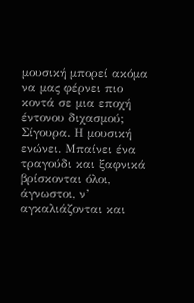μουσική μπορεί ακόμα να μας φέρνει πιο κοντά σε μια εποχή έντονου διχασμού;
Σίγουρα. Η μουσική ενώνει. Μπαίνει ένα τραγούδι και ξαφνικά βρίσκονται όλοι, άγνωστοι, ν’ αγκαλιάζονται και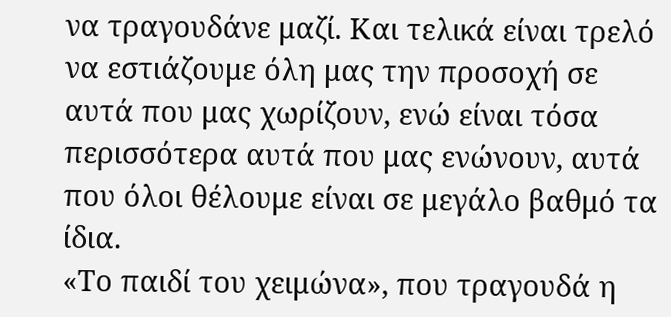να τραγουδάνε μαζί. Και τελικά είναι τρελό να εστιάζουμε όλη μας την προσοχή σε αυτά που μας χωρίζουν, ενώ είναι τόσα περισσότερα αυτά που μας ενώνουν, αυτά που όλοι θέλουμε είναι σε μεγάλο βαθμό τα ίδια.
«Το παιδί του χειμώνα», που τραγουδά η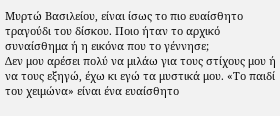Μυρτώ Βασιλείου, είναι ίσως το πιο ευαίσθητο τραγούδι του δίσκου. Ποιο ήταν το αρχικό συναίσθημα ή η εικόνα που το γέννησε;
Δεν μου αρέσει πολύ να μιλάω για τους στίχους μου ή να τους εξηγώ, έχω κι εγώ τα μυστικά μου. «Το παιδί του χειμώνα» είναι ένα ευαίσθητο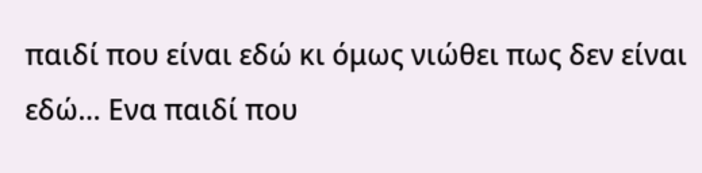παιδί που είναι εδώ κι όμως νιώθει πως δεν είναι εδώ… Ενα παιδί που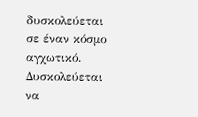δυσκολεύεται σε έναν κόσμο αγχωτικό. Δυσκολεύεται να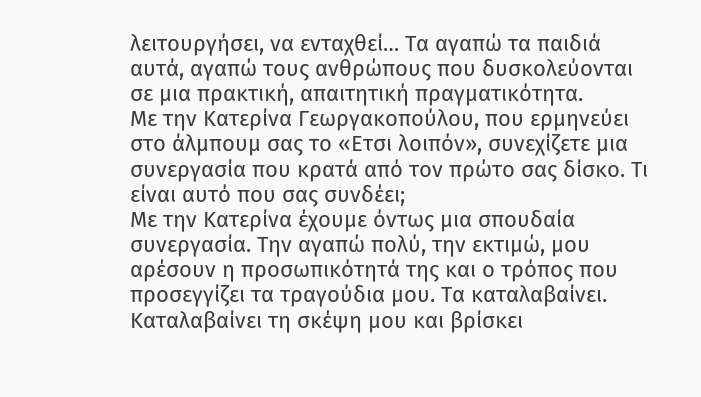λειτουργήσει, να ενταχθεί… Τα αγαπώ τα παιδιά αυτά, αγαπώ τους ανθρώπους που δυσκολεύονται σε μια πρακτική, απαιτητική πραγματικότητα.
Με την Κατερίνα Γεωργακοπούλου, που ερμηνεύει στο άλμπουμ σας το «Ετσι λοιπόν», συνεχίζετε μια συνεργασία που κρατά από τον πρώτο σας δίσκο. Τι είναι αυτό που σας συνδέει;
Με την Κατερίνα έχουμε όντως μια σπουδαία συνεργασία. Την αγαπώ πολύ, την εκτιμώ, μου αρέσουν η προσωπικότητά της και ο τρόπος που προσεγγίζει τα τραγούδια μου. Τα καταλαβαίνει. Καταλαβαίνει τη σκέψη μου και βρίσκει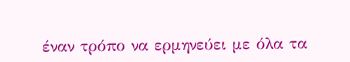έναν τρόπο να ερμηνεύει με όλα τα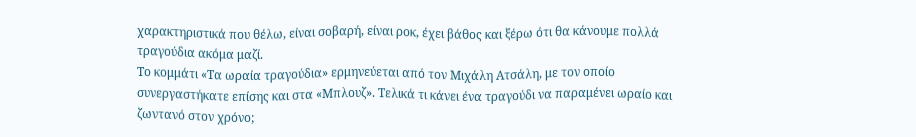χαρακτηριστικά που θέλω, είναι σοβαρή, είναι ροκ, έχει βάθος και ξέρω ότι θα κάνουμε πολλά τραγούδια ακόμα μαζί.
Το κομμάτι «Τα ωραία τραγούδια» ερμηνεύεται από τον Μιχάλη Ατσάλη, με τον οποίο συνεργαστήκατε επίσης και στα «Μπλουζ». Τελικά τι κάνει ένα τραγούδι να παραμένει ωραίο και ζωντανό στον χρόνο;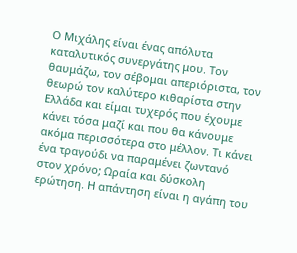Ο Μιχάλης είναι ένας απόλυτα καταλυτικός συνεργάτης μου. Τον θαυμάζω, τον σέβομαι απεριόριστα, τον θεωρώ τον καλύτερο κιθαρίστα στην Ελλάδα και είμαι τυχερός που έχουμε κάνει τόσα μαζί και που θα κάνουμε ακόμα περισσότερα στο μέλλον. Τι κάνει ένα τραγούδι να παραμένει ζωντανό στον χρόνο; Ωραία και δύσκολη ερώτηση. Η απάντηση είναι η αγάπη του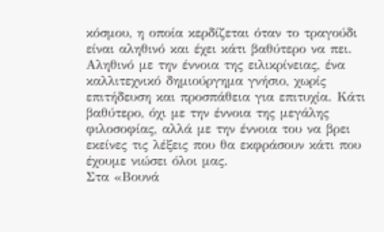κόσμου, η οποία κερδίζεται όταν το τραγούδι είναι αληθινό και έχει κάτι βαθύτερο να πει. Αληθινό με την έννοια της ειλικρίνειας, ένα καλλιτεχνικό δημιούργημα γνήσιο, χωρίς επιτήδευση και προσπάθεια για επιτυχία. Κάτι βαθύτερο, όχι με την έννοια της μεγάλης φιλοσοφίας, αλλά με την έννοια του να βρει εκείνες τις λέξεις που θα εκφράσουν κάτι που έχουμε νιώσει όλοι μας.
Στα «Βουνά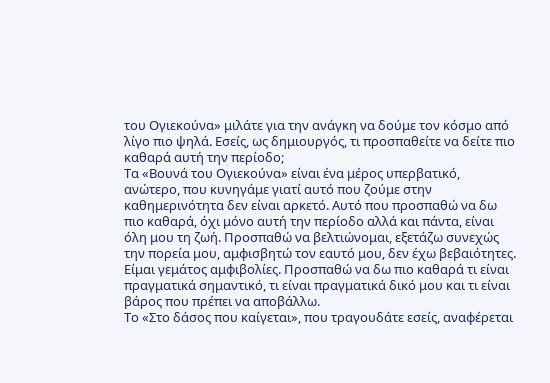του Ογιεκούνα» μιλάτε για την ανάγκη να δούμε τον κόσμο από λίγο πιο ψηλά. Εσείς, ως δημιουργός, τι προσπαθείτε να δείτε πιο καθαρά αυτή την περίοδο;
Τα «Βουνά του Ογιεκούνα» είναι ένα μέρος υπερβατικό, ανώτερο, που κυνηγάμε γιατί αυτό που ζούμε στην καθημερινότητα δεν είναι αρκετό. Αυτό που προσπαθώ να δω πιο καθαρά, όχι μόνο αυτή την περίοδο αλλά και πάντα, είναι όλη μου τη ζωή. Προσπαθώ να βελτιώνομαι, εξετάζω συνεχώς την πορεία μου, αμφισβητώ τον εαυτό μου, δεν έχω βεβαιότητες. Είμαι γεμάτος αμφιβολίες. Προσπαθώ να δω πιο καθαρά τι είναι πραγματικά σημαντικό, τι είναι πραγματικά δικό μου και τι είναι βάρος που πρέπει να αποβάλλω.
Το «Στο δάσος που καίγεται», που τραγουδάτε εσείς, αναφέρεται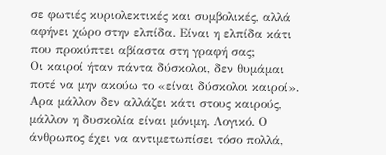σε φωτιές κυριολεκτικές και συμβολικές, αλλά αφήνει χώρο στην ελπίδα. Είναι η ελπίδα κάτι που προκύπτει αβίαστα στη γραφή σας;
Οι καιροί ήταν πάντα δύσκολοι, δεν θυμάμαι ποτέ να μην ακούω το «είναι δύσκολοι καιροί». Αρα μάλλον δεν αλλάζει κάτι στους καιρούς, μάλλον η δυσκολία είναι μόνιμη. Λογικό. Ο άνθρωπος έχει να αντιμετωπίσει τόσο πολλά,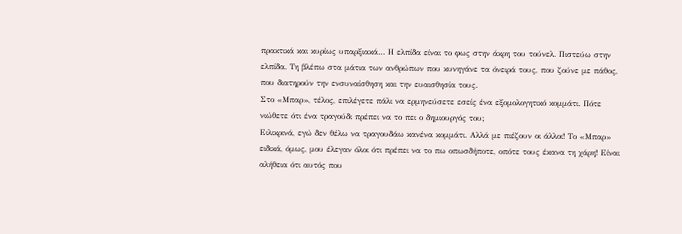πρακτικά και κυρίως υπαρξιακά… Η ελπίδα είναι το φως στην άκρη του τούνελ. Πιστεύω στην ελπίδα. Τη βλέπω στα μάτια των ανθρώπων που κυνηγάνε τα όνειρά τους, που ζούνε με πάθος, που διατηρούν την ενσυναίσθηση και την ευαισθησία τους.
Στο «Μπαρ», τέλος, επιλέγετε πάλι να ερμηνεύσετε εσείς ένα εξομολογητικό κομμάτι. Πότε νιώθετε ότι ένα τραγούδι πρέπει να το πει ο δημιουργός του;
Ειλικρινά, εγώ δεν θέλω να τραγουδάω κανένα κομμάτι. Αλλά με πιέζουν οι άλλοι! Το «Μπαρ» ειδικά, όμως, μου έλεγαν όλοι ότι πρέπει να το πω οπωσδήποτε, οπότε τους έκανα τη χάρη! Είναι αλήθεια ότι αυτός που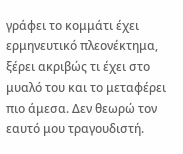γράφει το κομμάτι έχει ερμηνευτικό πλεονέκτημα, ξέρει ακριβώς τι έχει στο μυαλό του και το μεταφέρει πιο άμεσα. Δεν θεωρώ τον εαυτό μου τραγουδιστή.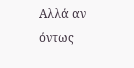Αλλά αν όντως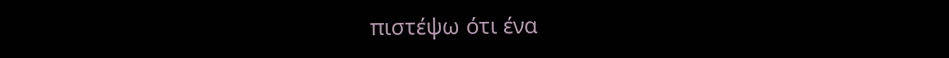πιστέψω ότι ένα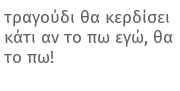τραγούδι θα κερδίσει κάτι αν το πω εγώ, θα το πω!